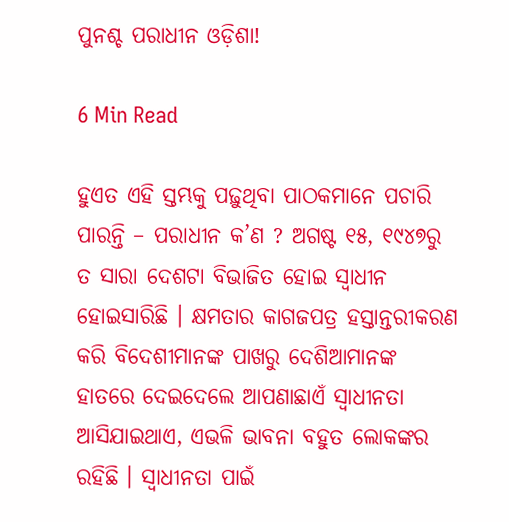ପୁନଶ୍ଚ ପରାଧୀନ ଓଡ଼ିଶା!

6 Min Read

ହୁଏତ ଏହି ସ୍ତମ୍ଭକୁ ପଢ଼ୁଥିବା ପାଠକମାନେ ପଚାରି ପାରନ୍ତି – ପରାଧୀନ କ’ଣ ? ଅଗଷ୍ଟ ୧୫, ୧୯୪୭ରୁ ତ ସାରା ଦେଶଟା ବିଭାଜିତ ହୋଇ ସ୍ୱାଧୀନ ହୋଇସାରିଛି । କ୍ଷମତାର କାଗଜପତ୍ର ହସ୍ତାନ୍ତରୀକରଣ କରି ବିଦେଶୀମାନଙ୍କ ପାଖରୁ ଦେଶିଆମାନଙ୍କ ହାତରେ ଦେଇଦେଲେ ଆପଣାଛାଏଁ ସ୍ୱାଧୀନତା ଆସିଯାଇଥାଏ, ଏଭଳି ଭାବନା ବହୁତ ଲୋକଙ୍କର ରହିଛି । ସ୍ୱାଧୀନତା ପାଇଁ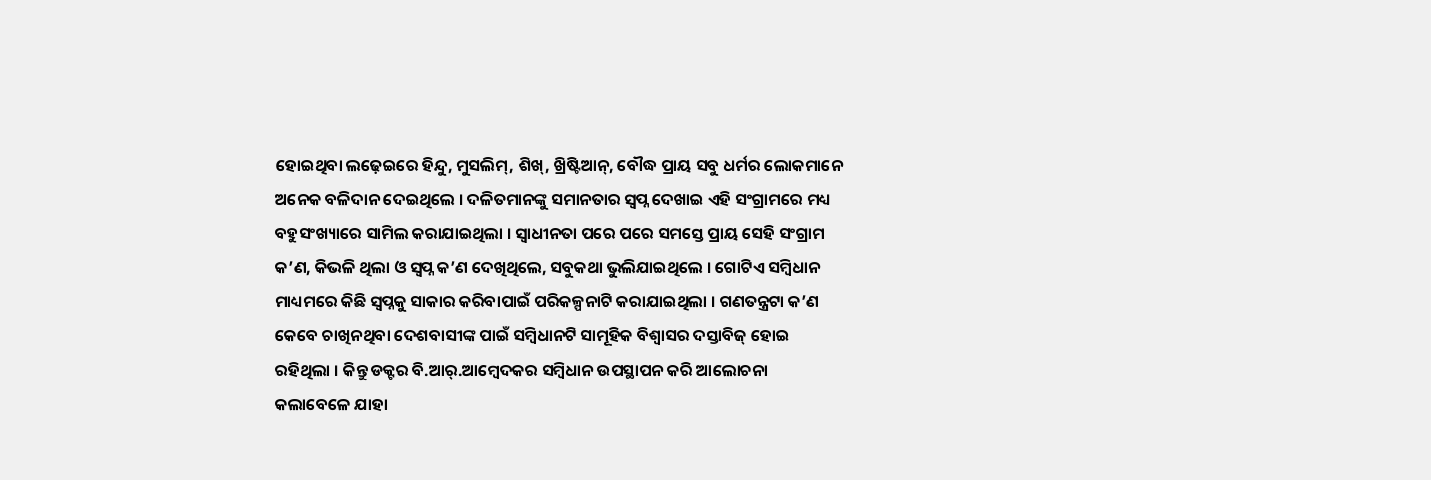ହୋଇଥିବା ଲଢ଼େଇରେ ହିନ୍ଦୁ, ମୁସଲିମ୍, ଶିଖ୍, ଖ୍ରିଷ୍ଟିଆନ୍, ବୌଦ୍ଧ ପ୍ରାୟ ସବୁ ଧର୍ମର ଲୋକମାନେ ଅନେକ ବଳିଦାନ ଦେଇଥିଲେ । ଦଳିତମାନଙ୍କୁ ସମାନତାର ସ୍ୱପ୍ନ ଦେଖାଇ ଏହି ସଂଗ୍ରାମରେ ମଧ୍ୟ ବହୁସଂଖ୍ୟାରେ ସାମିଲ କରାଯାଇଥିଲା । ସ୍ୱାଧୀନତା ପରେ ପରେ ସମସ୍ତେ ପ୍ରାୟ ସେହି ସଂଗ୍ରାମ କ’ଣ, କିଭଳି ଥିଲା ଓ ସ୍ୱପ୍ନ କ’ଣ ଦେଖିଥିଲେ, ସବୁକଥା ଭୁଲିଯାଇଥିଲେ । ଗୋଟିଏ ସମ୍ବିଧାନ ମାଧ୍ୟମରେ କିଛି ସ୍ୱପ୍ନକୁ ସାକାର କରିବାପାଇଁ ପରିକଳ୍ପନାଟି କରାଯାଇଥିଲା । ଗଣତନ୍ତ୍ରଟା କ’ଣ କେବେ ଚାଖିନଥିବା ଦେଶବାସୀଙ୍କ ପାଇଁ ସମ୍ବିଧାନଟି ସାମୂହିକ ବିଶ୍ୱାସର ଦସ୍ତାବିଜ୍ ହୋଇ ରହିଥିଲା । କିନ୍ତୁ ଡକ୍ଟର ବି.ଆର୍.ଆମ୍ବେଦକର ସମ୍ବିଧାନ ଉପସ୍ଥାପନ କରି ଆଲୋଚନା କଲାବେଳେ ଯାହା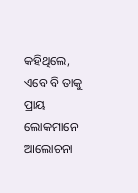କହିଥିଲେ, ଏବେ ବି ତାକୁ ପ୍ରାୟ ଲୋକମାନେ ଆଲୋଚନା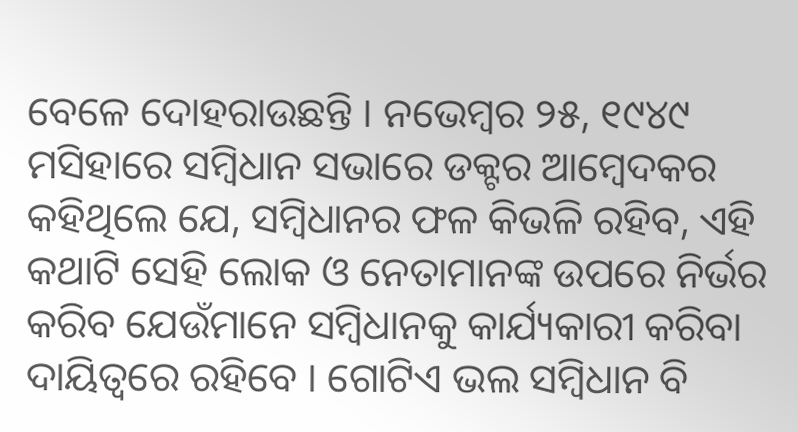ବେଳେ ଦୋହରାଉଛନ୍ତି । ନଭେମ୍ବର ୨୫, ୧୯୪୯ ମସିହାରେ ସମ୍ବିଧାନ ସଭାରେ ଡକ୍ଟର ଆମ୍ବେଦକର କହିଥିଲେ ଯେ, ସମ୍ବିଧାନର ଫଳ କିଭଳି ରହିବ, ଏହି କଥାଟି ସେହି ଲୋକ ଓ ନେତାମାନଙ୍କ ଉପରେ ନିର୍ଭର କରିବ ଯେଉଁମାନେ ସମ୍ବିଧାନକୁ କାର୍ଯ୍ୟକାରୀ କରିବା ଦାୟିତ୍ୱରେ ରହିବେ । ଗୋଟିଏ ଭଲ ସମ୍ବିଧାନ ବି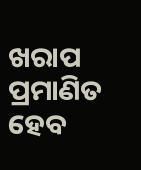ଖରାପ ପ୍ରମାଣିତ ହେବ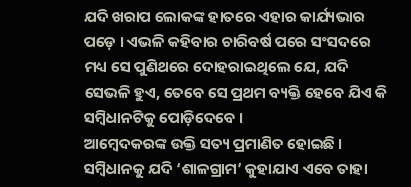ଯଦି ଖରାପ ଲୋକଙ୍କ ହାତରେ ଏହାର କାର୍ଯ୍ୟଭାର ପଡ଼େ । ଏଭଳି କହିବାର ଚାରିବର୍ଷ ପରେ ସଂସଦରେ ମଧ୍ୟ ସେ ପୁଣିଥରେ ଦୋହରାଇଥିଲେ ଯେ, ଯଦି ସେଭଳି ହୁଏ, ତେବେ ସେ ପ୍ରଥମ ବ୍ୟକ୍ତି ହେବେ ଯିଏ କି ସମ୍ବିଧାନଟିକୁ ପୋଡ଼ିଦେବେ ।
ଆମ୍ବେଦକରଙ୍କ ଉକ୍ତି ସତ୍ୟ ପ୍ରମାଣିତ ହୋଇଛି । ସମ୍ବିଧାନକୁ ଯଦି ‘ଶାଳଗ୍ରାମ’ କୁହାଯାଏ ଏବେ ତାହା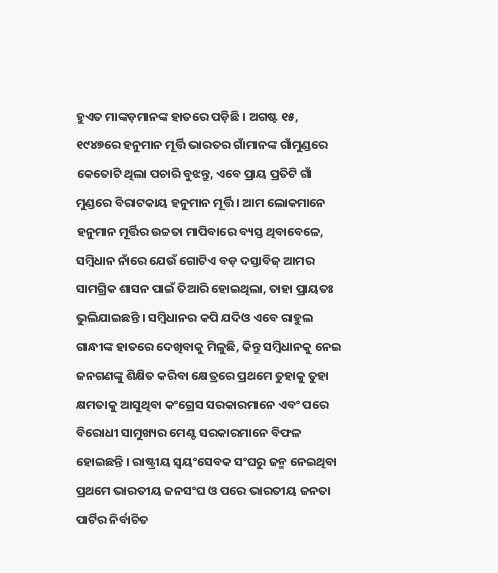ହୁଏତ ମାଙ୍କଡ଼ମାନଙ୍କ ହାତରେ ପଡ଼ିଛି । ଅଗଷ୍ଟ ୧୫, ୧୯୪୭ରେ ହନୁମାନ ମୂର୍ତ୍ତି ଭାରତର ଗାଁମାନଙ୍କ ଗାଁମୁଣ୍ଡରେ କେତୋଟି ଥିଲା ପଚାରି ବୁଝନ୍ତୁ, ଏବେ ପ୍ରାୟ ପ୍ରତିଟି ଗାଁ ମୁଣ୍ଡରେ ବିରାଟକାୟ ହନୁମାନ ମୂର୍ତ୍ତି । ଆମ ଲୋକମାନେ ହନୁମାନ ମୂର୍ତ୍ତିର ଉଚ୍ଚତା ମାପିବାରେ ବ୍ୟସ୍ତ ଥିବାବେଳେ, ସମ୍ବିଧାନ ନାଁରେ ଯେଉଁ ଗୋଟିଏ ବଡ଼ ଦସ୍ତାବିଜ୍ ଆମର ସାମଗ୍ରିକ ଶାସନ ପାଇଁ ତିଆରି ହୋଇଥିଲା, ତାହା ପ୍ରାୟତଃ ଭୁଲିଯାଇଛନ୍ତି । ସମ୍ବିଧାନର କପି ଯଦିଓ ଏବେ ରାହୁଲ ଗାନ୍ଧୀଙ୍କ ହାତରେ ଦେଖିବାକୁ ମିଳୁଛି, କିନ୍ତୁ ସମ୍ବିଧାନକୁ ନେଇ ଜନଗଣଙ୍କୁ ଶିକ୍ଷିତ କରିବା କ୍ଷେତ୍ରରେ ପ୍ରଥମେ ତୁହାକୁ ତୁହା କ୍ଷମତାକୁ ଆସୁଥିବା କଂଗ୍ରେସ ସରକାରମାନେ ଏବଂ ପରେ ବିରୋଧୀ ସାମୁଖ୍ୟର ମେଣ୍ଟ ସରକାରମାନେ ବିଫଳ ହୋଇଛନ୍ତି । ରାଷ୍ଟ୍ରୀୟ ସ୍ୱୟଂସେବକ ସଂଘରୁ ଜନ୍ମ ନେଇଥିବା ପ୍ରଥମେ ଭାରତୀୟ ଜନସଂଘ ଓ ପରେ ଭାରତୀୟ ଜନତା ପାର୍ଟିର ନିର୍ବାଚିତ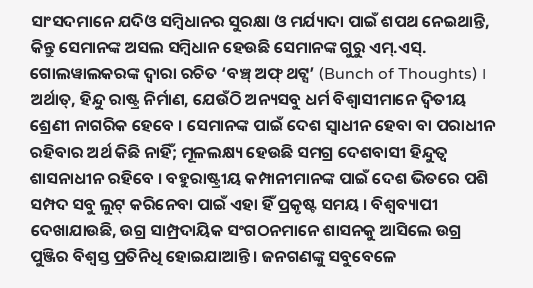ସାଂସଦମାନେ ଯଦିଓ ସମ୍ବିଧାନର ସୁରକ୍ଷା ଓ ମର୍ଯ୍ୟାଦା ପାଇଁ ଶପଥ ନେଇଥାନ୍ତି, କିନ୍ତୁ ସେମାନଙ୍କ ଅସଲ ସମ୍ବିଧାନ ହେଉଛି ସେମାନଙ୍କ ଗୁରୁ ଏମ୍.ଏସ୍. ଗୋଲୱାଲକରଙ୍କ ଦ୍ୱାରା ରଚିତ ‘ବଞ୍ଚ୍ ଅଫ୍ ଥଟ୍ସ’ (Bunch of Thoughts) । ଅର୍ଥାତ୍, ହିନ୍ଦୁ ରାଷ୍ଟ୍ର ନିର୍ମାଣ, ଯେଉଁଠି ଅନ୍ୟସବୁ ଧର୍ମ ବିଶ୍ୱାସୀମାନେ ଦ୍ୱିତୀୟ ଶ୍ରେଣୀ ନାଗରିକ ହେବେ । ସେମାନଙ୍କ ପାଇଁ ଦେଶ ସ୍ୱାଧୀନ ହେବା ବା ପରାଧୀନ ରହିବାର ଅର୍ଥ କିଛି ନାହିଁ; ମୂଳଲକ୍ଷ୍ୟ ହେଉଛି ସମଗ୍ର ଦେଶବାସୀ ହିନ୍ଦୁତ୍ୱ ଶାସନାଧୀନ ରହିବେ । ବହୁରାଷ୍ଟ୍ରୀୟ କମ୍ପାନୀମାନଙ୍କ ପାଇଁ ଦେଶ ଭିତରେ ପଶି ସମ୍ପଦ ସବୁ ଲୁଟ୍ କରିନେବା ପାଇଁ ଏହା ହିଁ ପ୍ରକୃଷ୍ଟ ସମୟ । ବିଶ୍ୱବ୍ୟାପୀ ଦେଖାଯାଉଛି, ଉଗ୍ର ସାମ୍ପ୍ରଦାୟିକ ସଂଗଠନମାନେ ଶାସନକୁ ଆସିଲେ ଉଗ୍ର ପୁଞ୍ଜିର ବିଶ୍ୱସ୍ତ ପ୍ରତିନିଧି ହୋଇଯାଆନ୍ତି । ଜନଗଣଙ୍କୁ ସବୁବେଳେ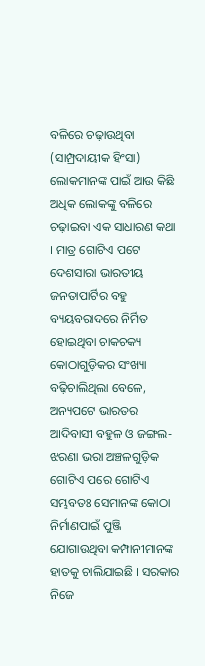ବଳିରେ ଚଢ଼ାଉଥିବା (ସାମ୍ପ୍ରଦାୟୀକ ହିଂସା) ଲୋକମାନଙ୍କ ପାଇଁ ଆଉ କିଛି ଅଧିକ ଲୋକଙ୍କୁ ବଳିରେ ଚଢ଼ାଇବା ଏକ ସାଧାରଣ କଥା । ମାତ୍ର ଗୋଟିଏ ପଟେ ଦେଶସାରା ଭାରତୀୟ ଜନତାପାର୍ଟିର ବହୁ ବ୍ୟୟବରାଦରେ ନିର୍ମିତ ହୋଇଥିବା ଚାକଚକ୍ୟ କୋଠାଗୁଡ଼ିକର ସଂଖ୍ୟା ବଢ଼ିଚାଲିଥିଲା ବେଳେ, ଅନ୍ୟପଟେ ଭାରତର ଆଦିବାସୀ ବହୁଳ ଓ ଜଙ୍ଗଲ-ଝରଣା ଭରା ଅଞ୍ଚଳଗୁଡ଼ିକ ଗୋଟିଏ ପରେ ଗୋଟିଏ ସମ୍ଭବତଃ ସେମାନଙ୍କ କୋଠା ନିର୍ମାଣପାଇଁ ପୁଞ୍ଜି ଯୋଗାଉଥିବା କମ୍ପାନୀମାନଙ୍କ ହାତକୁ ଚାଲିଯାଇଛି । ସରକାର ନିଜେ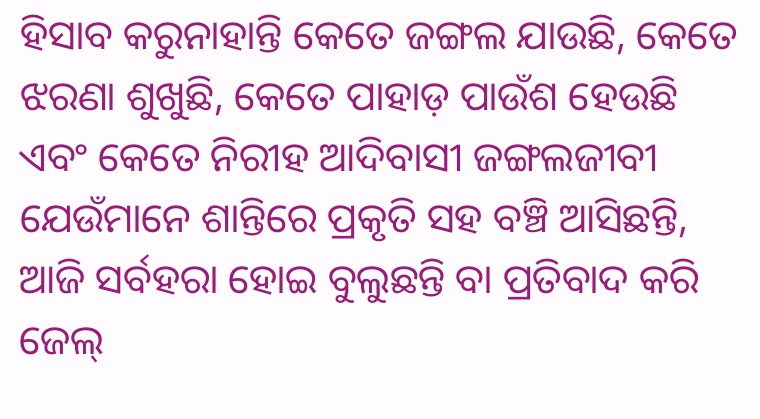ହିସାବ କରୁନାହାନ୍ତି କେତେ ଜଙ୍ଗଲ ଯାଉଛି, କେତେ ଝରଣା ଶୁଖୁଛି, କେତେ ପାହାଡ଼ ପାଉଁଶ ହେଉଛି ଏବଂ କେତେ ନିରୀହ ଆଦିବାସୀ ଜଙ୍ଗଲଜୀବୀ ଯେଉଁମାନେ ଶାନ୍ତିରେ ପ୍ରକୃତି ସହ ବଞ୍ଚି ଆସିଛନ୍ତି, ଆଜି ସର୍ବହରା ହୋଇ ବୁଲୁଛନ୍ତି ବା ପ୍ରତିବାଦ କରି ଜେଲ୍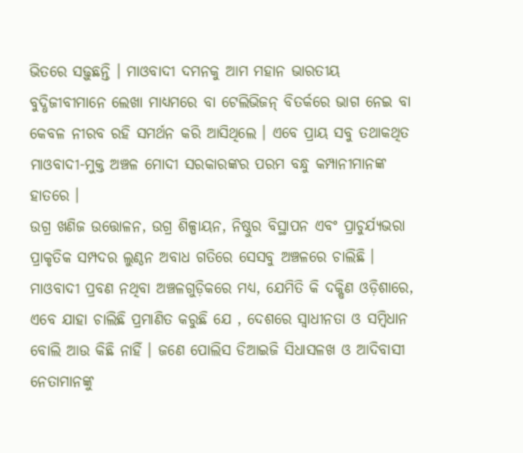ଭିତରେ ସଢ଼ୁଛନ୍ତି । ମାଓବାଦୀ ଦମନକୁ ଆମ ମହାନ ଭାରତୀୟ ବୁଦ୍ଧିଜୀବୀମାନେ ଲେଖା ମାଧ୍ୟମରେ ବା ଟେଲିଭିଜନ୍ ବିତର୍କରେ ଭାଗ ନେଇ ବା କେବଳ ନୀରବ ରହି ସମର୍ଥନ କରି ଆସିଥିଲେ । ଏବେ ପ୍ରାୟ ସବୁ ତଥାକଥିତ ମାଓବାଦୀ-ମୁକ୍ତ ଅଞ୍ଚଳ ମୋଦୀ ସରକାରଙ୍କର ପରମ ବନ୍ଧୁ କମ୍ପାନୀମାନଙ୍କ ହାତରେ ।
ଉଗ୍ର ଖଣିଜ ଉତ୍ତୋଳନ, ଉଗ୍ର ଶିଳ୍ପାୟନ, ନିଷ୍ଠୁର ବିସ୍ଥାପନ ଏବଂ ପ୍ରାଚୁର୍ଯ୍ୟଭରା ପ୍ରାକୃତିକ ସମ୍ପଦର ଲୁଣ୍ଠନ ଅବାଧ ଗତିରେ ସେସବୁ ଅଞ୍ଚଳରେ ଚାଲିଛି । ମାଓବାଦୀ ପ୍ରବଣ ନଥିବା ଅଞ୍ଚଳଗୁଡ଼ିକରେ ମଧ୍ୟ, ଯେମିତି କି ଦକ୍ଷିଣ ଓଡ଼ିଶାରେ, ଏବେ ଯାହା ଚାଲିଛି ପ୍ରମାଣିତ କରୁଛି ଯେ , ଦେଶରେ ସ୍ୱାଧୀନତା ଓ ସମ୍ବିଧାନ ବୋଲି ଆଉ କିଛି ନାହିଁ । ଜଣେ ପୋଲିସ ଡିଆଇଜି ସିଧାସଳଖ ଓ ଆଦିବାସୀ ନେତାମାନଙ୍କୁ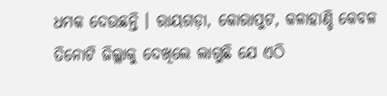ଧମକ ଦେଉଛନ୍ତି । ରାୟଗଡ଼ା, କୋରାପୁଟ, କଳାହାଣ୍ଡି କେବଳ ତିନୋଟି ଜିଲ୍ଲାକୁ ଦେଖିଲେ ଲାଗୁଛି ଯେ ଏଠି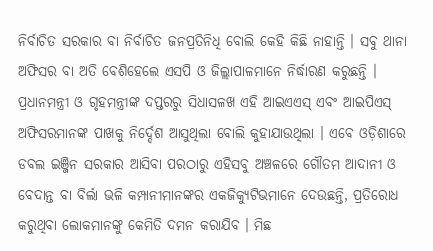ନିର୍ବାଚିତ ସରକାର ବା ନିର୍ବାଚିତ ଜନପ୍ରତିନିଧି ବୋଲି କେହି କିଛି ନାହାନ୍ତି । ସବୁ ଥାନା ଅଫିସର ବା ଅତି ବେଶିହେଲେ ଏସପି ଓ ଜିଲ୍ଲାପାଳମାନେ ନିର୍ଦ୍ଧାରଣ କରୁଛନ୍ତି । ପ୍ରଧାନମନ୍ତ୍ରୀ ଓ ଗୃହମନ୍ତ୍ରୀଙ୍କ ଦପ୍ତରରୁ ସିଧାସଳଖ ଏହି ଆଇଏଏସ୍ ଏବଂ ଆଇପିଏସ୍ ଅଫିସରମାନଙ୍କ ପାଖକୁ ନିର୍ଦ୍ଦେଶ ଆସୁଥିଲା ବୋଲି କୁହାଯାଉଥିଲା । ଏବେ ଓଡ଼ିଶାରେ ଡବଲ ଇଞ୍ଜିନ ସରକାର ଆସିବା ପରଠାରୁ ଏହିସବୁ ଅଞ୍ଚଳରେ ଗୌତମ ଆଦାନୀ ଓ ବେଦାନ୍ତ ବା ବିର୍ଲା ଭଳି କମ୍ପାନୀମାନଙ୍କର ଏକଜିକ୍ୟୁଟିଭମାନେ ଦେଉଛନ୍ତି, ପ୍ରତିରୋଧ କରୁଥିବା ଲୋକମାନଙ୍କୁ କେମିତି ଦମନ କରାଯିବ । ମିଛ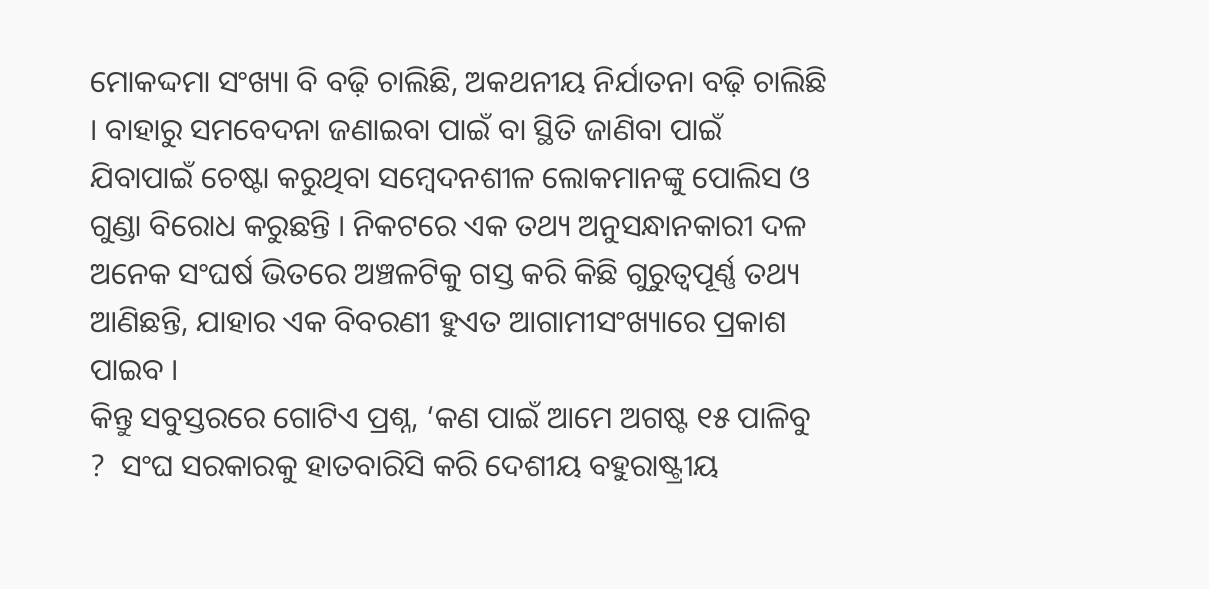ମୋକଦ୍ଦମା ସଂଖ୍ୟା ବି ବଢ଼ି ଚାଲିଛି, ଅକଥନୀୟ ନିର୍ଯାତନା ବଢ଼ି ଚାଲିଛି । ବାହାରୁ ସମବେଦନା ଜଣାଇବା ପାଇଁ ବା ସ୍ଥିତି ଜାଣିବା ପାଇଁ ଯିବାପାଇଁ ଚେଷ୍ଟା କରୁଥିବା ସମ୍ବେଦନଶୀଳ ଲୋକମାନଙ୍କୁ ପୋଲିସ ଓ ଗୁଣ୍ଡା ବିରୋଧ କରୁଛନ୍ତି । ନିକଟରେ ଏକ ତଥ୍ୟ ଅନୁସନ୍ଧାନକାରୀ ଦଳ ଅନେକ ସଂଘର୍ଷ ଭିତରେ ଅଞ୍ଚଳଟିକୁ ଗସ୍ତ କରି କିଛି ଗୁରୁତ୍ୱପୂର୍ଣ୍ଣ ତଥ୍ୟ ଆଣିଛନ୍ତି, ଯାହାର ଏକ ବିବରଣୀ ହୁଏତ ଆଗାମୀସଂଖ୍ୟାରେ ପ୍ରକାଶ ପାଇବ ।
କିନ୍ତୁ ସବୁସ୍ତରରେ ଗୋଟିଏ ପ୍ରଶ୍ନ, ‘କଣ ପାଇଁ ଆମେ ଅଗଷ୍ଟ ୧୫ ପାଳିବୁ ?  ସଂଘ ସରକାରକୁ ହାତବାରିସି କରି ଦେଶୀୟ ବହୁରାଷ୍ଟ୍ରୀୟ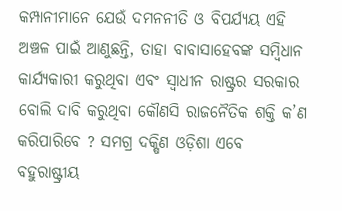କମ୍ପାନୀମାନେ ଯେଉଁ ଦମନନୀତି ଓ ବିପର୍ଯ୍ୟୟ ଏହି ଅଞ୍ଚଳ ପାଇଁ ଆଣୁଛନ୍ତି, ତାହା ବାବାସାହେବଙ୍କ ସମ୍ବିଧାନ କାର୍ଯ୍ୟକାରୀ କରୁଥିବା ଏବଂ ସ୍ୱାଧୀନ ରାଷ୍ଟ୍ରର ସରକାର ବୋଲି ଦାବି କରୁଥିବା କୌଣସି ରାଜନୈତିକ ଶକ୍ତି କ’ଣ କରିପାରିବେ ? ସମଗ୍ର ଦକ୍ଷିଣ ଓଡ଼ିଶା ଏବେ ବହୁରାଷ୍ଟ୍ରୀୟ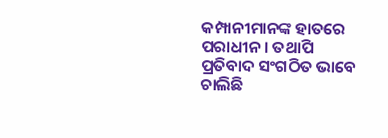କମ୍ପାନୀମାନଙ୍କ ହାତରେ ପରାଧୀନ । ତଥାପି ପ୍ରତିବାଦ ସଂଗଠିତ ଭାବେ ଚାଲିଛି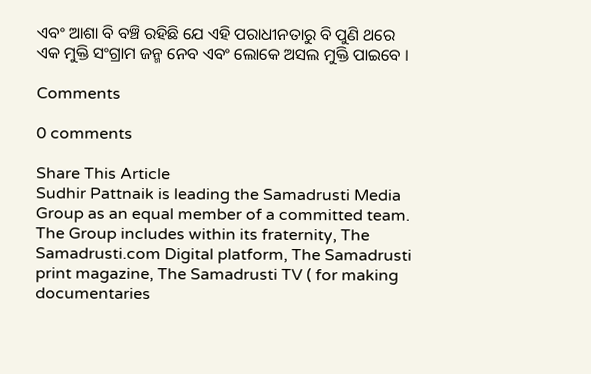ଏବଂ ଆଶା ବି ବଞ୍ଚି ରହିଛି ଯେ ଏହି ପରାଧୀନତାରୁ ବି ପୁଣି ଥରେ ଏକ ମୁକ୍ତି ସଂଗ୍ରାମ ଜନ୍ମ ନେବ ଏବଂ ଲୋକେ ଅସଲ ମୁକ୍ତି ପାଇବେ ।

Comments

0 comments

Share This Article
Sudhir Pattnaik is leading the Samadrusti Media Group as an equal member of a committed team. The Group includes within its fraternity, The Samadrusti.com Digital platform, The Samadrusti print magazine, The Samadrusti TV ( for making documentaries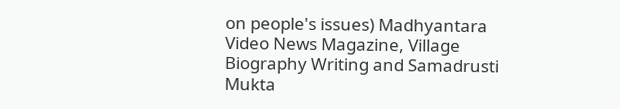on people's issues) Madhyantara Video News Magazine, Village Biography Writing and Samadrusti Mukta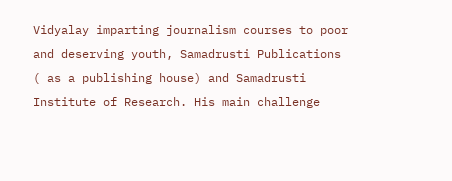Vidyalay imparting journalism courses to poor and deserving youth, Samadrusti Publications ( as a publishing house) and Samadrusti Institute of Research. His main challenge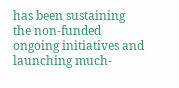has been sustaining the non-funded ongoing initiatives and launching much-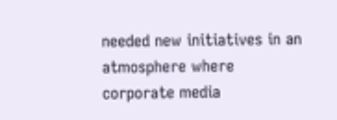needed new initiatives in an atmosphere where corporate media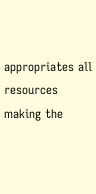appropriates all resources making the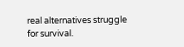real alternatives struggle for survival.